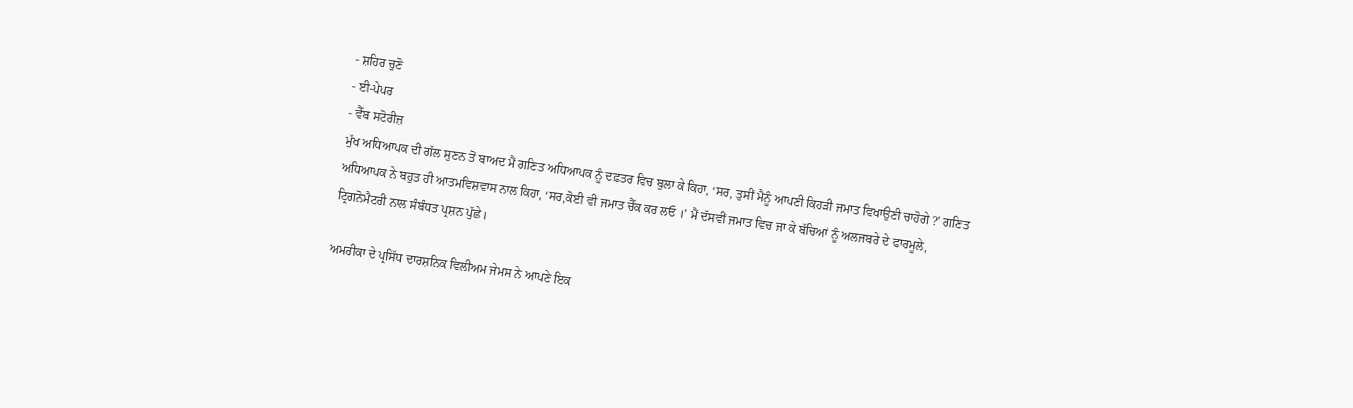- ਸ਼ਹਿਰ ਚੁਣੋ
- ਈ-ਪੇਪਰ
- ਵੈੱਬ ਸਟੋਰੀਜ਼
ਮੁੱਖ ਅਧਿਆਪਕ ਦੀ ਗੱਲ ਸੁਣਨ ਤੋਂ ਬਾਅਦ ਮੈਂ ਗਣਿਤ ਅਧਿਆਪਕ ਨੂੰ ਦਫ਼ਤਰ ਵਿਚ ਬੁਲਾ ਕੇ ਕਿਹਾ, ‘ਸਰ, ਤੁਸੀਂ ਮੈਨੂੰ ਆਪਣੀ ਕਿਹੜੀ ਜਮਾਤ ਵਿਖਾਉਣੀ ਚਾਹੋਗੇ ?’ ਗਣਿਤ ਅਧਿਆਪਕ ਨੇ ਬਹੁਤ ਹੀ ਆਤਮਵਿਸ਼ਵਾਸ ਨਾਲ ਕਿਹਾ, ‘ਸਰ,ਕੋਈ ਵੀ ਜਮਾਤ ਚੈੱਕ ਕਰ ਲਓ ।’ ਮੈਂ ਦੱਸਵੀਂ ਜਮਾਤ ਵਿਚ ਜਾ ਕੇ ਬੱਚਿਆਂ ਨੂੰ ਅਲਜਬਰੇ ਦੇ ਫਾਰਮੂਲੇ, ਟ੍ਰਿਗਨੋਮੈਟਰੀ ਨਾਲ ਸੰਬੰਧਤ ਪ੍ਰਸ਼ਨ ਪੁੱਛੇ।

ਅਮਰੀਕਾ ਦੇ ਪ੍ਰਸਿੱਧ ਦਾਰਸ਼ਨਿਕ ਵਿਲੀਅਮ ਜੇਮਸ ਨੇ ਆਪਣੇ ਇਕ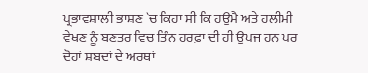ਪ੍ਰਭਾਵਸ਼ਾਲੀ ਭਾਸ਼ਣ `ਚ ਕਿਹਾ ਸੀ ਕਿ ਹਉਮੈ ਅਤੇ ਹਲੀਮੀ ਵੇਖਣ ਨੂੰ ਬਣਤਰ ਵਿਚ ਤਿੰਨ ਹਰਫ਼ਾ ਦੀ ਹੀ ਉਪਜ ਹਨ ਪਰ ਦੋਹਾਂ ਸ਼ਬਦਾਂ ਦੇ ਅਰਥਾਂ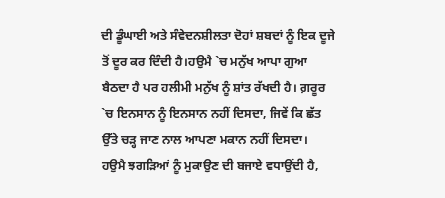ਦੀ ਡੂੰਘਾਈ ਅਤੇ ਸੰਵੇਦਨਸ਼ੀਲਤਾ ਦੋਹਾਂ ਸ਼ਬਦਾਂ ਨੂੰ ਇਕ ਦੂਜੇ ਤੋਂ ਦੂਰ ਕਰ ਦਿੰਦੀ ਹੈ।ਹਉਮੈ `ਚ ਮਨੁੱਖ ਆਪਾ ਗੁਆ ਬੈਠਦਾ ਹੈ ਪਰ ਹਲੀਮੀ ਮਨੁੱਖ ਨੂੰ ਸ਼ਾਂਤ ਰੱਖਦੀ ਹੈ। ਗ਼ਰੂਰ `ਚ ਇਨਸਾਨ ਨੂੰ ਇਨਸਾਨ ਨਹੀਂ ਦਿਸਦਾ, ਜਿਵੇਂ ਕਿ ਛੱਤ ਉੱਤੇ ਚੜ੍ਹ ਜਾਣ ਨਾਲ ਆਪਣਾ ਮਕਾਨ ਨਹੀਂ ਦਿਸਦਾ।
ਹਉਮੈ ਝਗੜਿਆਂ ਨੂੰ ਮੁਕਾਉਣ ਦੀ ਬਜਾਏ ਵਧਾਉਂਦੀ ਹੈ,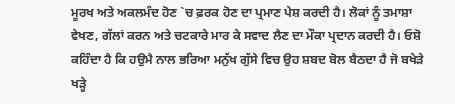ਮੂਰਖ ਅਤੇ ਅਕਲਮੰਦ ਹੋਣ `ਚ ਫ਼ਰਕ ਹੋਣ ਦਾ ਪ੍ਰਮਾਣ ਪੇਸ਼ ਕਰਦੀ ਹੈ। ਲੋਕਾਂ ਨੂੰ ਤਮਾਸ਼ਾ ਵੇਖਣ, ਗੱਲਾਂ ਕਰਨ ਅਤੇ ਚਟਕਾਰੇ ਮਾਰ ਕੇ ਸਵਾਦ ਲੈਣ ਦਾ ਮੌਕਾ ਪ੍ਰਦਾਨ ਕਰਦੀ ਹੈ। ਓਸ਼ੋ ਕਹਿੰਦਾ ਹੈ ਕਿ ਹਉਮੈ ਨਾਲ ਭਰਿਆ ਮਨੁੱਖ ਗੁੱਸੇ ਵਿਚ ਉਹ ਸ਼ਬਦ ਬੋਲ ਬੈਠਦਾ ਹੈ ਜੋ ਬਖੇੜੇ ਖੜ੍ਹੇ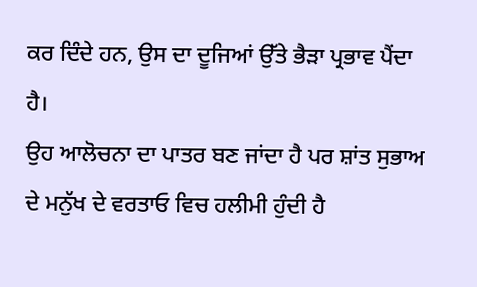ਕਰ ਦਿੰਦੇ ਹਨ, ਉਸ ਦਾ ਦੂਜਿਆਂ ਉੱਤੇ ਭੈੜਾ ਪ੍ਰਭਾਵ ਪੈਂਦਾ ਹੈ।
ਉਹ ਆਲੋਚਨਾ ਦਾ ਪਾਤਰ ਬਣ ਜਾਂਦਾ ਹੈ ਪਰ ਸ਼ਾਂਤ ਸੁਭਾਅ ਦੇ ਮਨੁੱਖ ਦੇ ਵਰਤਾਓ ਵਿਚ ਹਲੀਮੀ ਹੁੰਦੀ ਹੈ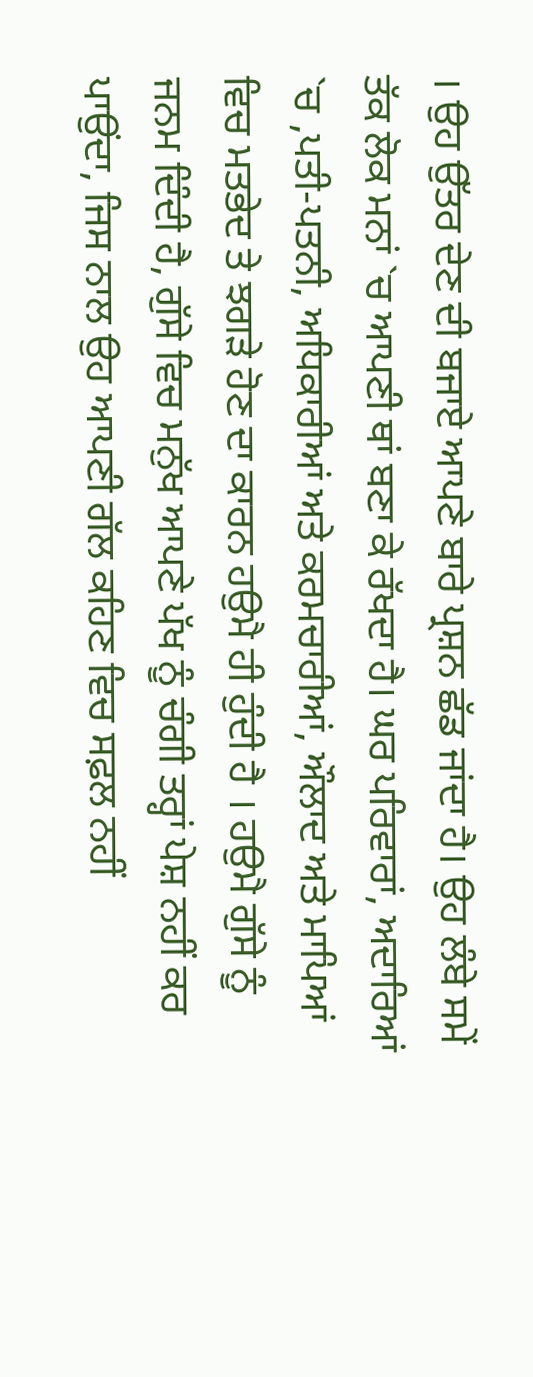। ਉਹ ਉੱਤਰ ਦੇਣ ਦੀ ਬਜਾਏ ਆਪਣੇ ਬਾਰੇ ਪ੍ਰਸ਼ਨ ਛੱਡ ਜਾਂਦਾ ਹੈ। ਉਹ ਲੰਬੇ ਸਮੇਂ ਤੱਕ ਲੋਕ ਮਨਾਂ `ਚ ਆਪਣੀ ਥਾਂ ਬਣਾ ਕੇ ਰੱਖਦਾ ਹੈ। ਘਰ ਪਰਿਵਾਰਾਂ, ਅਦਾਰਿਆਂ `ਚ ,ਪਤੀ-ਪਤਨੀ, ਅਧਿਕਾਰੀਆਂ ਅਤੇ ਕਰਮਚਾਰੀਆਂ, ਔਲਾਦ ਅਤੇ ਮਾਪਿਆਂ ਵਿਚ ਮਤਭੇਦ ਤੇ ਝਗੜੇ ਹੋਣ ਦਾ ਕਾਰਨ ਹਉਮੈ ਹੀ ਹੁੰਦੀ ਹੈ । ਹਉਮੈ ਗੁੱਸੇ ਨੂੰ ਜਨਮ ਦਿੰਦੀ ਹੈ, ਗੁੱਸੇ ਵਿਚ ਮਨੁੱਖ ਆਪਣੇ ਪੱਖ ਨੂੰ ਚੰਗੀ ਤਰ੍ਹਾਂ ਪੇਸ਼ ਨਹੀਂ ਕਰ ਪਾਉਂਦਾ, ਜਿਸ ਨਾਲ ਉਹ ਆਪਣੀ ਗੱਲ ਕਹਿਣ ਵਿਚ ਸਫ਼ਲ ਨਹੀਂ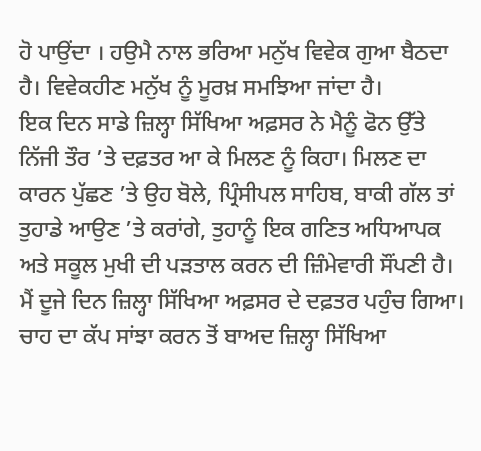ਹੋ ਪਾਉਂਦਾ । ਹਉਮੈ ਨਾਲ ਭਰਿਆ ਮਨੁੱਖ ਵਿਵੇਕ ਗੁਆ ਬੈਠਦਾ ਹੈ। ਵਿਵੇਕਹੀਣ ਮਨੁੱਖ ਨੂੰ ਮੂਰਖ਼ ਸਮਝਿਆ ਜਾਂਦਾ ਹੈ।
ਇਕ ਦਿਨ ਸਾਡੇ ਜ਼ਿਲ੍ਹਾ ਸਿੱਖਿਆ ਅਫ਼ਸਰ ਨੇ ਮੈਨੂੰ ਫੋਨ ਉੱਤੇ ਨਿੱਜੀ ਤੌਰ ’ਤੇ ਦਫ਼ਤਰ ਆ ਕੇ ਮਿਲਣ ਨੂੰ ਕਿਹਾ। ਮਿਲਣ ਦਾ ਕਾਰਨ ਪੁੱਛਣ ’ਤੇ ਉਹ ਬੋਲੇ, ਪ੍ਰਿੰਸੀਪਲ ਸਾਹਿਬ, ਬਾਕੀ ਗੱਲ ਤਾਂ ਤੁਹਾਡੇ ਆਉਣ ’ਤੇ ਕਰਾਂਗੇ, ਤੁਹਾਨੂੰ ਇਕ ਗਣਿਤ ਅਧਿਆਪਕ ਅਤੇ ਸਕੂਲ ਮੁਖੀ ਦੀ ਪੜਤਾਲ ਕਰਨ ਦੀ ਜ਼ਿੰਮੇਵਾਰੀ ਸੌਂਪਣੀ ਹੈ। ਮੈਂ ਦੂਜੇ ਦਿਨ ਜ਼ਿਲ੍ਹਾ ਸਿੱਖਿਆ ਅਫ਼ਸਰ ਦੇ ਦਫ਼ਤਰ ਪਹੁੰਚ ਗਿਆ।
ਚਾਹ ਦਾ ਕੱਪ ਸਾਂਝਾ ਕਰਨ ਤੋਂ ਬਾਅਦ ਜ਼ਿਲ੍ਹਾ ਸਿੱਖਿਆ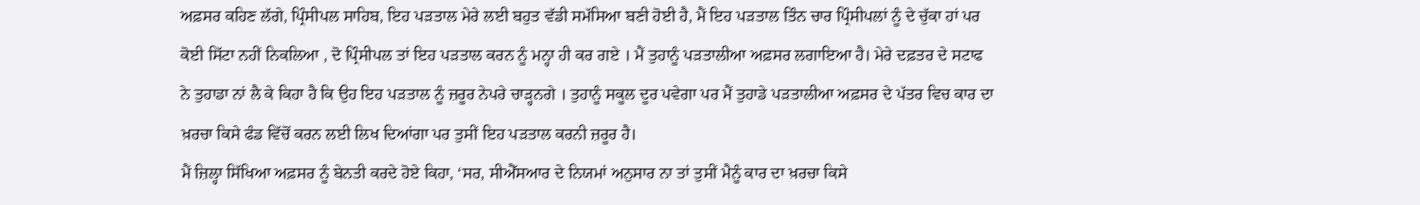ਅਫ਼ਸਰ ਕਹਿਣ ਲੱਗੇ, ਪ੍ਰਿੰਸੀਪਲ ਸਾਹਿਬ, ਇਹ ਪੜਤਾਲ ਮੇਰੇ ਲਈ ਬਹੁਤ ਵੱਡੀ ਸਮੱਸਿਆ ਬਣੀ ਹੋਈ ਹੈ, ਮੈਂ ਇਹ ਪੜਤਾਲ ਤਿੰਨ ਚਾਰ ਪ੍ਰਿੰਸੀਪਲਾਂ ਨੂੰ ਦੇ ਚੁੱਕਾ ਹਾਂ ਪਰ ਕੋਈ ਸਿੱਟਾ ਨਹੀਂ ਨਿਕਲਿਆ , ਦੋ ਪ੍ਰਿੰਸੀਪਲ ਤਾਂ ਇਹ ਪੜਤਾਲ ਕਰਨ ਨੂੰ ਮਨ੍ਹਾ ਹੀ ਕਰ ਗਏ । ਮੈਂ ਤੁਹਾਨੂੰ ਪੜਤਾਲੀਆ ਅਫ਼ਸਰ ਲਗਾਇਆ ਹੈ। ਮੇਰੇ ਦਫ਼ਤਰ ਦੇ ਸਟਾਫ ਨੇ ਤੁਹਾਡਾ ਨਾਂ ਲੈ ਕੇ ਕਿਹਾ ਹੈ ਕਿ ਉਹ ਇਹ ਪੜਤਾਲ ਨੂੰ ਜ਼ਰੂਰ ਨੇਪਰੇ ਚਾੜ੍ਹਨਗੇ । ਤੁਹਾਨੂੰ ਸਕੂਲ ਦੂਰ ਪਵੇਗਾ ਪਰ ਮੈਂ ਤੁਹਾਡੇ ਪੜਤਾਲੀਆ ਅਫ਼ਸਰ ਦੇ ਪੱਤਰ ਵਿਚ ਕਾਰ ਦਾ ਖ਼ਰਚਾ ਕਿਸੇ ਫੰਡ ਵਿੱਚੋਂ ਕਰਨ ਲਈ ਲਿਖ ਦਿਆਂਗਾ ਪਰ ਤੁਸੀਂ ਇਹ ਪੜਤਾਲ ਕਰਨੀ ਜ਼ਰੂਰ ਹੈ।
ਮੈਂ ਜ਼ਿਲ੍ਹਾ ਸਿੱਖਿਆ ਅਫ਼ਸਰ ਨੂੰ ਬੇਨਤੀ ਕਰਦੇ ਹੋਏ ਕਿਹਾ, ‘ਸਰ, ਸੀਐੱਸਆਰ ਦੇ ਨਿਯਮਾਂ ਅਨੁਸਾਰ ਨਾ ਤਾਂ ਤੁਸੀਂ ਮੈਨੂੰ ਕਾਰ ਦਾ ਖ਼ਰਚਾ ਕਿਸੇ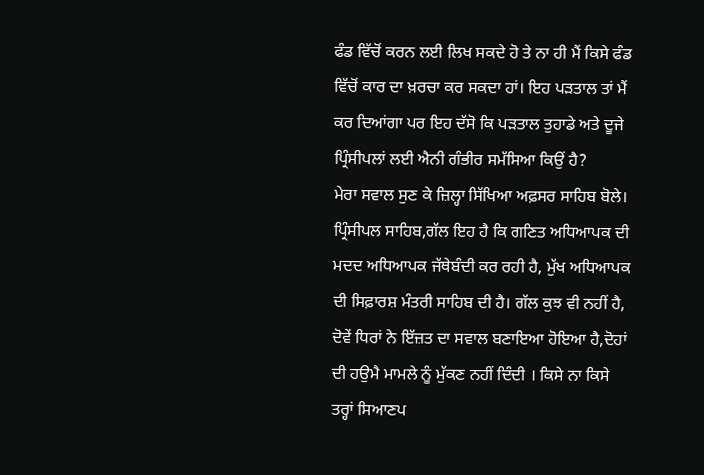ਫੰਡ ਵਿੱਚੋਂ ਕਰਨ ਲਈ ਲਿਖ ਸਕਦੇ ਹੋ ਤੇ ਨਾ ਹੀ ਮੈਂ ਕਿਸੇ ਫੰਡ ਵਿੱਚੋਂ ਕਾਰ ਦਾ ਖ਼ਰਚਾ ਕਰ ਸਕਦਾ ਹਾਂ। ਇਹ ਪੜਤਾਲ ਤਾਂ ਮੈਂ ਕਰ ਦਿਆਂਗਾ ਪਰ ਇਹ ਦੱਸੋ ਕਿ ਪੜਤਾਲ ਤੁਹਾਡੇ ਅਤੇ ਦੂਜੇ ਪ੍ਰਿੰਸੀਪਲਾਂ ਲਈ ਐਨੀ ਗੰਭੀਰ ਸਮੱਸਿਆ ਕਿਉਂ ਹੈ?
ਮੇਰਾ ਸਵਾਲ ਸੁਣ ਕੇ ਜ਼ਿਲ੍ਹਾ ਸਿੱਖਿਆ ਅਫ਼ਸਰ ਸਾਹਿਬ ਬੋਲੇ। ਪ੍ਰਿੰਸੀਪਲ ਸਾਹਿਬ,ਗੱਲ ਇਹ ਹੈ ਕਿ ਗਣਿਤ ਅਧਿਆਪਕ ਦੀ ਮਦਦ ਅਧਿਆਪਕ ਜੱਥੇਬੰਦੀ ਕਰ ਰਹੀ ਹੈ, ਮੁੱਖ ਅਧਿਆਪਕ ਦੀ ਸਿਫ਼ਾਰਸ਼ ਮੰਤਰੀ ਸਾਹਿਬ ਦੀ ਹੈ। ਗੱਲ ਕੁਝ ਵੀ ਨਹੀਂ ਹੈ, ਦੋਵੇਂ ਧਿਰਾਂ ਨੇ ਇੱਜ਼ਤ ਦਾ ਸਵਾਲ ਬਣਾਇਆ ਹੋਇਆ ਹੈ,ਦੋਹਾਂ ਦੀ ਹਉਮੈ ਮਾਮਲੇ ਨੂੰ ਮੁੱਕਣ ਨਹੀਂ ਦਿੰਦੀ । ਕਿਸੇ ਨਾ ਕਿਸੇ ਤਰ੍ਹਾਂ ਸਿਆਣਪ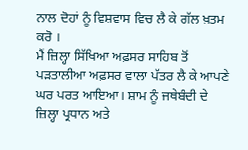ਨਾਲ ਦੋਹਾਂ ਨੂੰ ਵਿਸ਼ਵਾਸ ਵਿਚ ਲੈ ਕੇ ਗੱਲ ਖ਼ਤਮ ਕਰੋ ।
ਮੈਂ ਜ਼ਿਲ੍ਹਾ ਸਿੱਖਿਆ ਅਫ਼ਸਰ ਸਾਹਿਬ ਤੋਂ ਪੜਤਾਲੀਆ ਅਫ਼ਸਰ ਵਾਲਾ ਪੱਤਰ ਲੈ ਕੇ ਆਪਣੇ ਘਰ ਪਰਤ ਆਇਆ। ਸ਼ਾਮ ਨੂੰ ਜਥੇਬੰਦੀ ਦੇ ਜ਼ਿਲ੍ਹਾ ਪ੍ਰਧਾਨ ਅਤੇ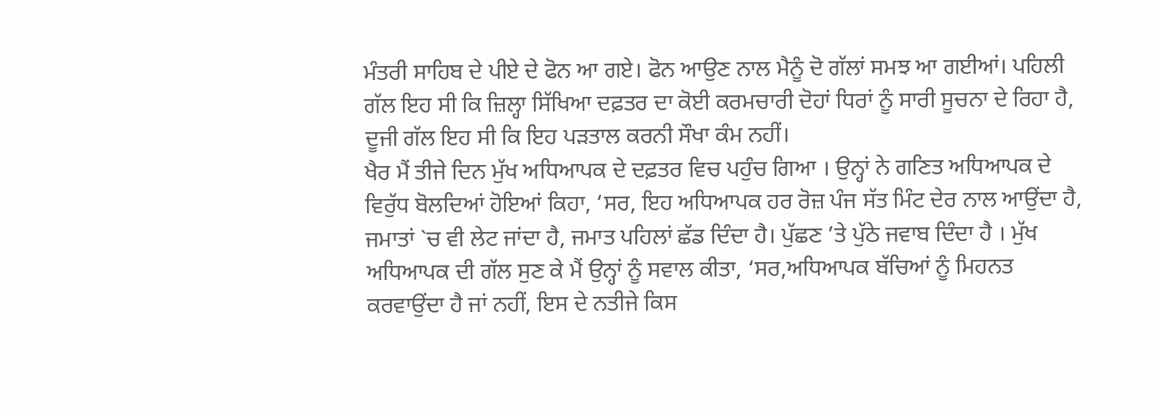ਮੰਤਰੀ ਸਾਹਿਬ ਦੇ ਪੀਏ ਦੇ ਫੋਨ ਆ ਗਏ। ਫੋਨ ਆਉਣ ਨਾਲ ਮੈਨੂੰ ਦੋ ਗੱਲਾਂ ਸਮਝ ਆ ਗਈਆਂ। ਪਹਿਲੀ ਗੱਲ ਇਹ ਸੀ ਕਿ ਜ਼ਿਲ੍ਹਾ ਸਿੱਖਿਆ ਦਫ਼ਤਰ ਦਾ ਕੋਈ ਕਰਮਚਾਰੀ ਦੋਹਾਂ ਧਿਰਾਂ ਨੂੰ ਸਾਰੀ ਸੂਚਨਾ ਦੇ ਰਿਹਾ ਹੈ, ਦੂਜੀ ਗੱਲ ਇਹ ਸੀ ਕਿ ਇਹ ਪੜਤਾਲ ਕਰਨੀ ਸੌਖਾ ਕੰਮ ਨਹੀਂ।
ਖੈਰ ਮੈਂ ਤੀਜੇ ਦਿਨ ਮੁੱਖ ਅਧਿਆਪਕ ਦੇ ਦਫ਼ਤਰ ਵਿਚ ਪਹੁੰਚ ਗਿਆ । ਉਨ੍ਹਾਂ ਨੇ ਗਣਿਤ ਅਧਿਆਪਕ ਦੇ ਵਿਰੁੱਧ ਬੋਲਦਿਆਂ ਹੋਇਆਂ ਕਿਹਾ, ‘ਸਰ, ਇਹ ਅਧਿਆਪਕ ਹਰ ਰੋਜ਼ ਪੰਜ ਸੱਤ ਮਿੰਟ ਦੇਰ ਨਾਲ ਆਉਂਦਾ ਹੈ, ਜਮਾਤਾਂ `ਚ ਵੀ ਲੇਟ ਜਾਂਦਾ ਹੈ, ਜਮਾਤ ਪਹਿਲਾਂ ਛੱਡ ਦਿੰਦਾ ਹੈ। ਪੁੱਛਣ ’ਤੇ ਪੁੱਠੇ ਜਵਾਬ ਦਿੰਦਾ ਹੈ । ਮੁੱਖ ਅਧਿਆਪਕ ਦੀ ਗੱਲ ਸੁਣ ਕੇ ਮੈਂ ਉਨ੍ਹਾਂ ਨੂੰ ਸਵਾਲ ਕੀਤਾ, ‘ਸਰ,ਅਧਿਆਪਕ ਬੱਚਿਆਂ ਨੂੰ ਮਿਹਨਤ ਕਰਵਾਉਂਦਾ ਹੈ ਜਾਂ ਨਹੀਂ, ਇਸ ਦੇ ਨਤੀਜੇ ਕਿਸ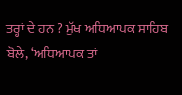ਤਰ੍ਹਾਂ ਦੇ ਹਨ ? ਮੁੱਖ ਅਧਿਆਪਕ ਸਾਹਿਬ ਬੋਲੇ, ‘ਅਧਿਆਪਕ ਤਾਂ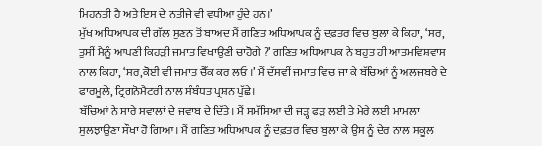ਮਿਹਨਤੀ ਹੈ ਅਤੇ ਇਸ ਦੇ ਨਤੀਜੇ ਵੀ ਵਧੀਆ ਹੁੰਦੇ ਹਨ।’
ਮੁੱਖ ਅਧਿਆਪਕ ਦੀ ਗੱਲ ਸੁਣਨ ਤੋਂ ਬਾਅਦ ਮੈਂ ਗਣਿਤ ਅਧਿਆਪਕ ਨੂੰ ਦਫ਼ਤਰ ਵਿਚ ਬੁਲਾ ਕੇ ਕਿਹਾ, ‘ਸਰ, ਤੁਸੀਂ ਮੈਨੂੰ ਆਪਣੀ ਕਿਹੜੀ ਜਮਾਤ ਵਿਖਾਉਣੀ ਚਾਹੋਗੇ ?’ ਗਣਿਤ ਅਧਿਆਪਕ ਨੇ ਬਹੁਤ ਹੀ ਆਤਮਵਿਸ਼ਵਾਸ ਨਾਲ ਕਿਹਾ, ‘ਸਰ,ਕੋਈ ਵੀ ਜਮਾਤ ਚੈੱਕ ਕਰ ਲਓ ।’ ਮੈਂ ਦੱਸਵੀਂ ਜਮਾਤ ਵਿਚ ਜਾ ਕੇ ਬੱਚਿਆਂ ਨੂੰ ਅਲਜਬਰੇ ਦੇ ਫਾਰਮੂਲੇ, ਟ੍ਰਿਗਨੋਮੈਟਰੀ ਨਾਲ ਸੰਬੰਧਤ ਪ੍ਰਸ਼ਨ ਪੁੱਛੇ।
ਬੱਚਿਆਂ ਨੇ ਸਾਰੇ ਸਵਾਲਾਂ ਦੇ ਜਵਾਬ ਦੇ ਦਿੱਤੇ। ਮੈਂ ਸਮੱਸਿਆ ਦੀ ਜੜ੍ਹ ਫੜ ਲਈ ਤੇ ਮੇਰੇ ਲਈ ਮਾਮਲਾ ਸੁਲਝਾਉਣਾ ਸੌਖਾ ਹੋ ਗਿਆ। ਮੈਂ ਗਣਿਤ ਅਧਿਆਪਕ ਨੂੰ ਦਫ਼ਤਰ ਵਿਚ ਬੁਲਾ ਕੇ ਉਸ ਨੂੰ ਦੇਰ ਨਾਲ ਸਕੂਲ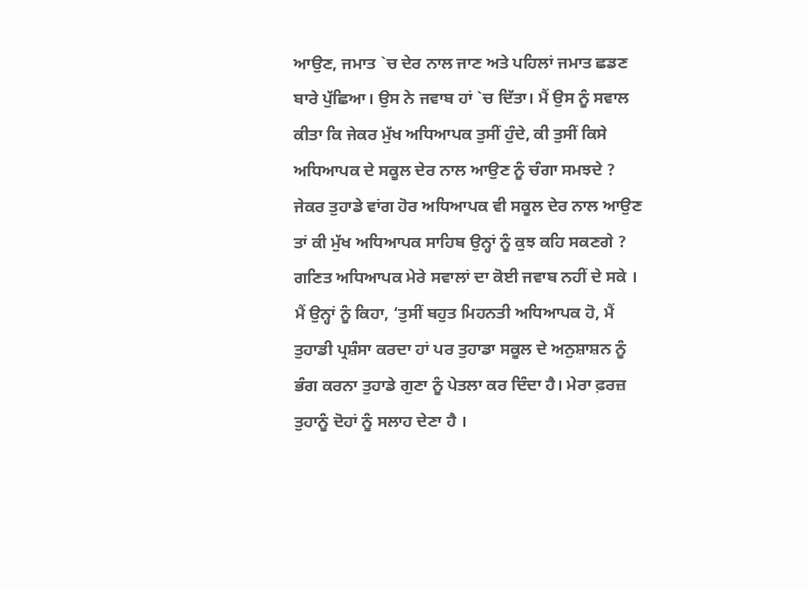ਆਉਣ, ਜਮਾਤ `ਚ ਦੇਰ ਨਾਲ ਜਾਣ ਅਤੇ ਪਹਿਲਾਂ ਜਮਾਤ ਛਡਣ ਬਾਰੇ ਪੁੱਛਿਆ। ਉਸ ਨੇ ਜਵਾਬ ਹਾਂ `ਚ ਦਿੱਤਾ। ਮੈਂ ਉਸ ਨੂੰ ਸਵਾਲ ਕੀਤਾ ਕਿ ਜੇਕਰ ਮੁੱਖ ਅਧਿਆਪਕ ਤੁਸੀਂ ਹੁੰਦੇ, ਕੀ ਤੁਸੀਂ ਕਿਸੇ ਅਧਿਆਪਕ ਦੇ ਸਕੂਲ ਦੇਰ ਨਾਲ ਆਉਣ ਨੂੰ ਚੰਗਾ ਸਮਝਦੇ ? ਜੇਕਰ ਤੁਹਾਡੇ ਵਾਂਗ ਹੋਰ ਅਧਿਆਪਕ ਵੀ ਸਕੂਲ ਦੇਰ ਨਾਲ ਆਉਣ ਤਾਂ ਕੀ ਮੁੱਖ ਅਧਿਆਪਕ ਸਾਹਿਬ ਉਨ੍ਹਾਂ ਨੂੰ ਕੁਝ ਕਹਿ ਸਕਣਗੇ ? ਗਣਿਤ ਅਧਿਆਪਕ ਮੇਰੇ ਸਵਾਲਾਂ ਦਾ ਕੋਈ ਜਵਾਬ ਨਹੀਂ ਦੇ ਸਕੇ ।
ਮੈਂ ਉਨ੍ਹਾਂ ਨੂੰ ਕਿਹਾ, ‘ਤੁਸੀਂ ਬਹੁਤ ਮਿਹਨਤੀ ਅਧਿਆਪਕ ਹੋ, ਮੈਂ ਤੁਹਾਡੀ ਪ੍ਰਸ਼ੰਸਾ ਕਰਦਾ ਹਾਂ ਪਰ ਤੁਹਾਡਾ ਸਕੂਲ ਦੇ ਅਨੁਸ਼ਾਸ਼ਨ ਨੂੰ ਭੰਗ ਕਰਨਾ ਤੁਹਾਡੇ ਗੁਣਾ ਨੂੰ ਪੇਤਲਾ ਕਰ ਦਿੰਦਾ ਹੈ। ਮੇਰਾ ਫ਼ਰਜ਼ ਤੁਹਾਨੂੰ ਦੋਹਾਂ ਨੂੰ ਸਲਾਹ ਦੇਣਾ ਹੈ ।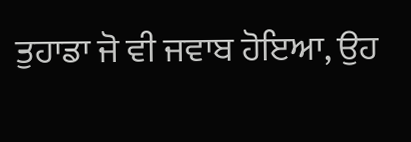ਤੁਹਾਡਾ ਜੋ ਵੀ ਜਵਾਬ ਹੋਇਆ, ਉਹ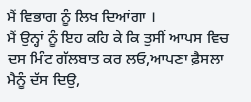ਮੈਂ ਵਿਭਾਗ ਨੂੰ ਲਿਖ ਦਿਆਂਗਾ ।
ਮੈਂ ਉਨ੍ਹਾਂ ਨੂੰ ਇਹ ਕਹਿ ਕੇ ਕਿ ਤੁਸੀਂ ਆਪਸ ਵਿਚ ਦਸ ਮਿੰਟ ਗੱਲਬਾਤ ਕਰ ਲਓ,ਆਪਣਾ ਫ਼ੈਸਲਾ ਮੈਨੂੰ ਦੱਸ ਦਿਉ,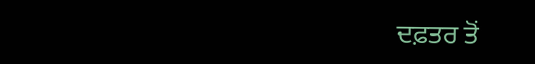ਦਫ਼ਤਰ ਤੋਂ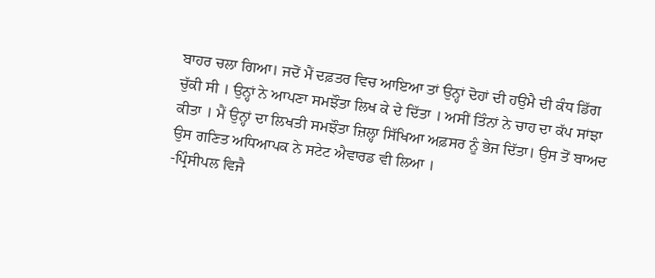ਬਾਹਰ ਚਲਾ ਗਿਆ। ਜਦੋਂ ਮੈਂ ਦਫ਼ਤਰ ਵਿਚ ਆਇਆ ਤਾਂ ਉਨ੍ਹਾਂ ਦੋਹਾਂ ਦੀ ਹਉਮੈ ਦੀ ਕੰਧ ਡਿੱਗ ਚੁੱਕੀ ਸੀ । ਉਨ੍ਹਾਂ ਨੇ ਆਪਣਾ ਸਮਝੌਤਾ ਲਿਖ ਕੇ ਦੇ ਦਿੱਤਾ । ਅਸੀਂ ਤਿੰਨਾਂ ਨੇ ਚਾਹ ਦਾ ਕੱਪ ਸਾਂਝਾ ਕੀਤਾ । ਮੈਂ ਉਨ੍ਹਾਂ ਦਾ ਲਿਖਤੀ ਸਮਝੌਤਾ ਜ਼ਿਲ੍ਹਾ ਸਿੱਖਿਆ ਅਫ਼ਸਰ ਨੂੰ ਭੇਜ ਦਿੱਤਾ। ਉਸ ਤੋਂ ਬਾਅਦ ਉਸ ਗਣਿਤ ਅਧਿਆਪਕ ਨੇ ਸਟੇਟ ਐਵਾਰਡ ਵੀ ਲਿਆ ।
-ਪ੍ਰਿੰਸੀਪਲ ਵਿਜੈ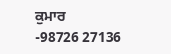ਕੁਮਾਰ
-98726 27136